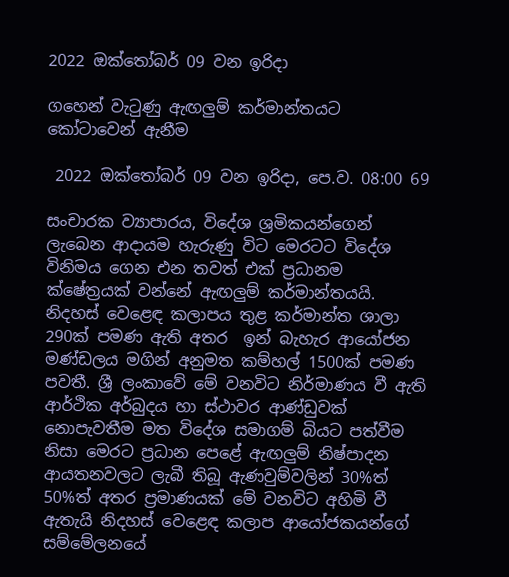2022 ඔක්තෝබර් 09 වන ඉරිදා

ගහෙන් වැටුණු ඇඟලුම් කර්මාන්තයට කෝටාවෙන් ඇනීම

 2022 ඔක්තෝබර් 09 වන ඉරිදා, පෙ.ව. 08:00 69

සංචාරක ව්‍යාපාරය, විදේශ ශ්‍රමිකයන්ගෙන් ලැබෙන ආදායම හැරුණු විට මෙරටට විදේශ විනිමය ගෙන එන තවත් එක් ප්‍රධානම ක්ෂේත්‍රයක් වන්නේ ඇඟලුම් කර්මාන්තයයි. නිදහස් වෙළෙඳ කලාපය තුළ කර්මාන්ත ශාලා 290ක් පමණ ඇති අතර  ඉන් බැහැර ආයෝජන මණ්ඩලය මගින් අනුමත කම්හල් 1500ක් පමණ පවතී. ශ්‍රී ලංකාවේ මේ වනවිට නිර්මාණය වී ඇති ආර්ථික අර්බුදය හා ස්ථාවර ආණ්ඩුවක් නොපැවතීම මත විදේශ සමාගම් බියට පත්වීම නිසා මෙරට ප්‍රධාන පෙළේ ඇඟලුම් නිෂ්පාදන ආයතනවලට ලැබී තිබූ ඇණවුම්වලින් 30%ත් 50%ත් අතර ප්‍රමාණයක් මේ වනවිට අහිමි වී ඇතැයි නිදහස් වෙළෙඳ කලාප ආයෝජකයන්ගේ සම්මේලනයේ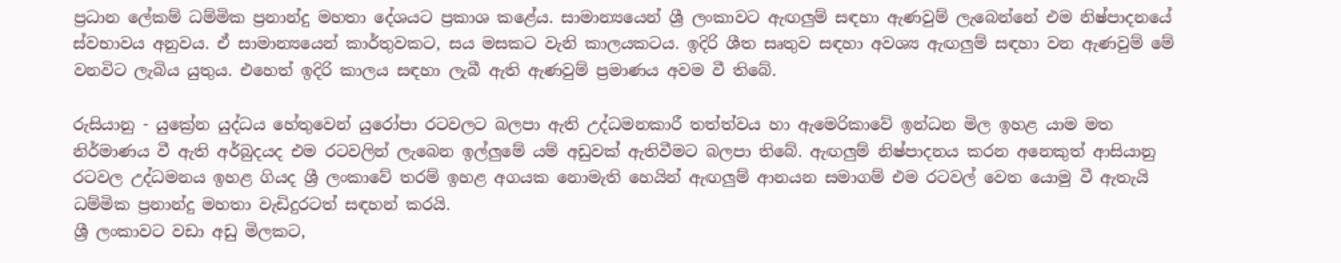ප්‍රධාන ලේකම් ධම්මික ප්‍රනාන්දු මහතා දේශයට ප්‍රකාශ කළේය. සාමාන්‍යයෙන් ශ්‍රී ලංකාවට ඇඟලුම් සඳහා ඇණවුම් ලැබෙන්නේ එම නිෂ්පාදනයේ ස්වභාවය අනුවය. ඒ සාමාන්‍යයෙන් කාර්තුවකට, සය මසකට වැනි කාලයකටය. ඉදිරි ශීත සෘතුව සඳහා අවශ්‍ය ඇඟලුම් සඳහා වන ඇණවුම් මේ වනවිට ලැබිය යුතුය. එහෙත් ඉදිරි කාලය සඳහා ලැබී ඇති ඇණවුම් ප්‍රමාණය අවම වී තිබේ.

රුසියානු - යුක්‍රේන යුද්ධය හේතුවෙන් යුරෝපා රටවලට බලපා ඇති උද්ධමනකාරී තත්ත්වය හා ඇමෙරිකාවේ ඉන්ධන මිල ඉහළ යාම මත නිර්මාණය වී ඇති අර්බුදයද එම රටවලින් ලැබෙන ඉල්ලුමේ යම් අඩුවක් ඇතිවීමට බලපා තිබේ. ඇඟලුම් නිෂ්පාදනය කරන අනෙකුත් ආසියානු රටවල උද්ධමනය ඉහළ ගියද ශ්‍රී ලංකාවේ තරම් ඉහළ අගයක නොමැති හෙයින් ඇඟලුම් ආනයන සමාගම් එම රටවල් වෙත යොමු වී ඇතැයි ධම්මික ප්‍රනාන්දු මහතා වැඩිදුරටත් සඳහන් කරයි.
ශ්‍රී ලංකාවට වඩා අඩු මිලකට,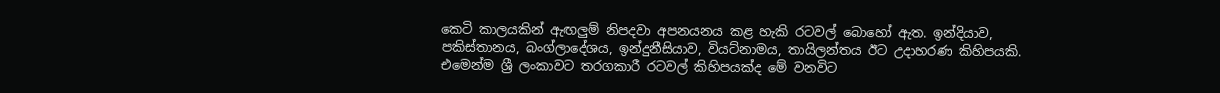කෙටි කාලයකින් ඇඟලුම් නිපදවා අපනයනය කළ හැකි රටවල් බොහෝ ඇත. ඉන්දියාව, පකිස්තානය, බංග්ලාදේශය, ඉන්දුනීසියාව, වියට්නාමය, තායිලන්තය ඊට උදාහරණ කිහිපයකි. එමෙන්ම ශ්‍රී ලංකාවට තරගකාරී රටවල් කිහිපයක්ද මේ වනවිට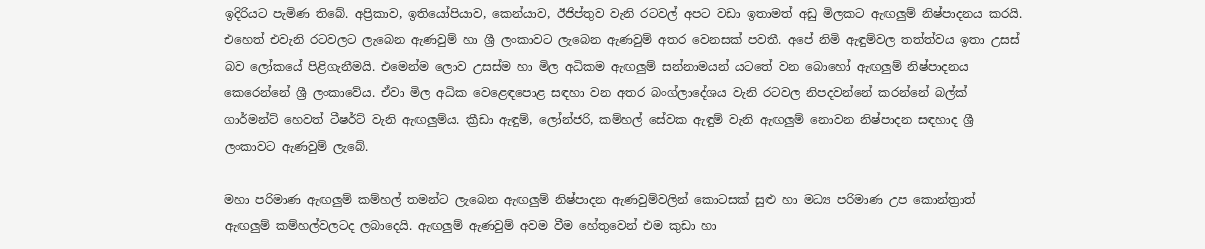ඉදිරියට පැමිණ තිබේ. අප්‍රිකාව, ඉතියෝපියාව, කෙන්යාව, ඊජිප්තුව වැනි රටවල් අපට වඩා ඉතාමත් අඩු මිලකට ඇඟලුම් නිෂ්පාදනය කරයි. එහෙත් එවැනි රටවලට ලැබෙන ඇණවුම් හා ශ්‍රී ලංකාවට ලැබෙන ඇණවුම් අතර වෙනසක් පවතී. අපේ නිමි ඇඳුම්වල තත්ත්වය ඉතා උසස් බව ලෝකයේ පිළිගැනීමයි. එමෙන්ම ලොව උසස්ම හා මිල අධිකම ඇඟලුම් සන්නාමයන් යටතේ වන බොහෝ ඇඟලුම් නිෂ්පාදනය කෙරෙන්නේ ශ්‍රී ලංකාවේය. ඒවා මිල අධික වෙළෙඳපොළ සඳහා වන අතර බංග්ලාදේශය වැනි රටවල නිපදවන්නේ කරන්නේ බල්ක් ගාර්මන්ට් හෙවත් ටීෂර්ට් වැනි ඇඟලුම්ය. ක්‍රීඩා ඇඳුම්, ලෝන්ජරි, කම්හල් සේවක ඇඳුම් වැනි ඇඟලුම් නොවන නිෂ්පාදන සඳහාද ශ්‍රී ලංකාවට ඇණවුම් ලැබේ.

මහා පරිමාණ ඇඟලුම් කම්හල් තමන්ට ලැබෙන ඇඟලුම් නිෂ්පාදන ඇණවුම්වලින් කොටසක් සුළු හා මධ්‍ය පරිමාණ උප කොන්ත්‍රාත් ඇඟලුම් කම්හල්වලටද ලබාදෙයි. ඇඟලුම් ඇණවුම් අවම වීම හේතුවෙන් එම කුඩා හා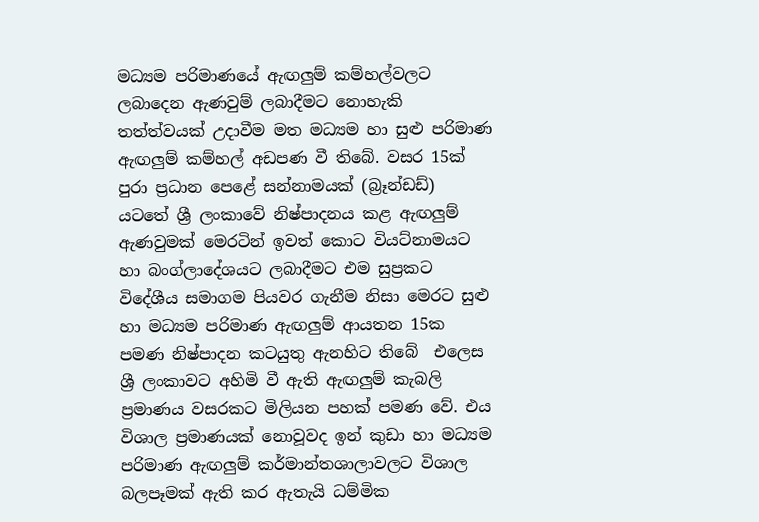මධ්‍යම පරිමාණයේ ඇඟලුම් කම්හල්වලට ලබාදෙන ඇණවුම් ලබාදීමට නොහැකි තත්ත්වයක් උදාවීම මත මධ්‍යම හා සුළු පරිමාණ ඇඟලුම් කම්හල් අඩපණ වී තිබේ. වසර 15ක් පුරා ප්‍රධාන පෙළේ සන්නාමයක් (බ්‍රෑන්ඩඩ්) යටතේ ශ්‍රී ලංකාවේ නිෂ්පාදනය කළ ඇඟලුම් ඇණවුමක් මෙරටින් ඉවත් කොට වියට්නාමයට හා බංග්ලාදේශයට ලබාදීමට එම සුප්‍රකට විදේශීය සමාගම පියවර ගැනීම නිසා මෙරට සුළු හා මධ්‍යම පරිමාණ ඇඟලුම් ආයතන 15ක පමණ නිෂ්පාදන කටයුතු ඇනහිට තිබේ  එලෙස ශ්‍රී ලංකාවට අහිමි වී ඇති ඇඟලුම් කැබලි ප්‍රමාණය වසරකට මිලියන පහක් පමණ වේ. එය විශාල ප්‍රමාණයක් නොවූවද ඉන් කුඩා හා මධ්‍යම පරිමාණ ඇඟලුම් කර්මාන්තශාලාවලට විශාල බලපෑමක් ඇති කර ඇතැයි ධම්මික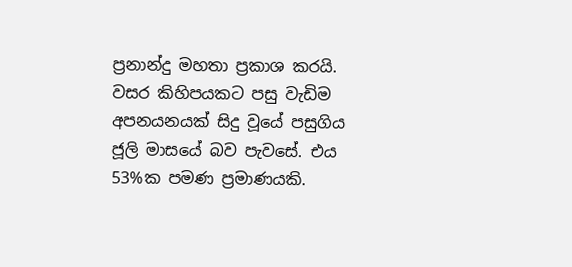ප්‍රනාන්දු මහතා ප්‍රකාශ කරයි.
වසර කිහිපයකට පසු වැඩිම අපනයනයක් සිදු වූයේ පසුගිය ජූලි මාසයේ බව පැවසේ. එය 53%ක පමණ ප්‍රමාණයකි.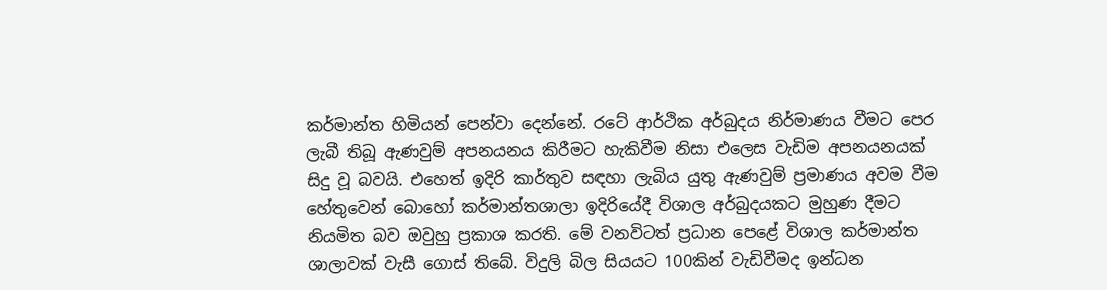කර්මාන්ත හිමියන් පෙන්වා දෙන්නේ. රටේ ආර්ථික අර්බුදය නිර්මාණය වීමට පෙර ලැබී තිබූ ඇණවුම් අපනයනය කිරීමට හැකිවීම නිසා එලෙස වැඩිම අපනයනයක් සිදු වූ බවයි. එහෙත් ඉදිරි කාර්තුව සඳහා ලැබිය යුතු ඇණවුම් ප්‍රමාණය අවම වීම හේතුවෙන් බොහෝ කර්මාන්තශාලා ඉදිරියේදී විශාල අර්බුදයකට මුහුණ දීමට නියමිත බව ඔවුහු ප්‍රකාශ කරති. මේ වනවිටත් ප්‍රධාන පෙළේ විශාල කර්මාන්ත ශාලාවක් වැසී ගොස් තිබේ. විදුලි බිල සියයට 100කින් වැඩිවීමද ඉන්ධන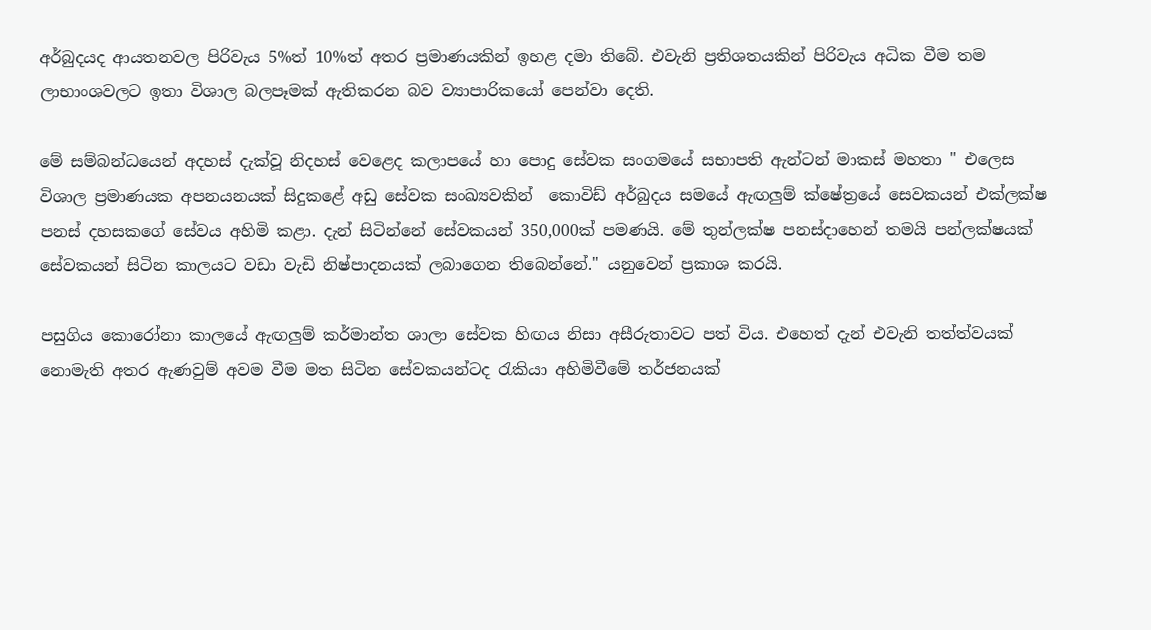අර්බුදයද ආයතනවල පිරිවැය 5%ත් 10%ත් අතර ප්‍රමාණයකින් ඉහළ දමා තිබේ. එවැනි ප්‍රතිශතයකින් පිරිවැය අධික වීම තම ලාභාංශවලට ඉතා විශාල බලපෑමක් ඇතිකරන බව ව්‍යාපාරිකයෝ පෙන්වා දෙති.

මේ සම්බන්ධයෙන් අදහස් දැක්වූ නිදහස් වෙළෙද කලාපයේ හා පොදු සේවක සංගමයේ සභාපති ඇන්ටන් මාකස් මහතා " එලෙස විශාල ප්‍රමාණයක අපනයනයක් සිදුකළේ අඩු සේවක සංඛ්‍යවකින්  කොවිඩ් අර්බුදය සමයේ ඇඟලුම් ක්ෂේත්‍රයේ සෙවකයන් එක්ලක්ෂ පනස් දහසකගේ සේවය අහිමි කළා. දැන් සිටින්නේ සේවකයන් 350,000ක් පමණයි. මේ තුන්ලක්ෂ පනස්දාහෙන් තමයි පන්ලක්ෂයක් සේවකයන් සිටින කාලයට වඩා වැඩි නිෂ්පාදනයක් ලබාගෙන තිබෙන්නේ." යනුවෙන් ප්‍රකාශ කරයි.

පසුගිය කොරෝනා කාලයේ ඇඟලුම් කර්මාන්ත ශාලා සේවක හිඟය නිසා අසීරුතාවට පත් විය. එහෙත් දැන් එවැනි තත්ත්වයක් නොමැති අතර ඇණවුම් අවම වීම මත සිටින සේවකයන්ටද රැකියා අහිමිවීමේ තර්ජනයක්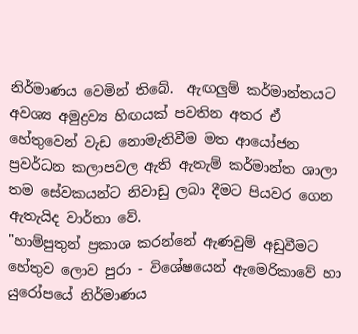නිර්මාණය වෙමින් තිබේ.  ඇඟලුම් කර්මාන්තයට අවශ්‍ය අමුද්‍රව්‍ය හිඟයක් පවතින අතර ඒ හේතුවෙන් වැඩ නොමැතිවීම මත ආයෝජන ප්‍රවර්ධන කලාපවල ඇති ඇතැම් කර්මාන්ත ශාලා තම සේවකයන්ට නිවාඩු ලබා දීමට පියවර ගෙන ඇතැයිද වාර්තා වේ.
"හාම්පුතුන් ප්‍රකාශ කරන්නේ ඇණවුම් අඩුවීමට හේතුව ලොව පුරා - විශේෂයෙන් ඇමෙරිකාවේ හා යුරෝපයේ නිර්මාණය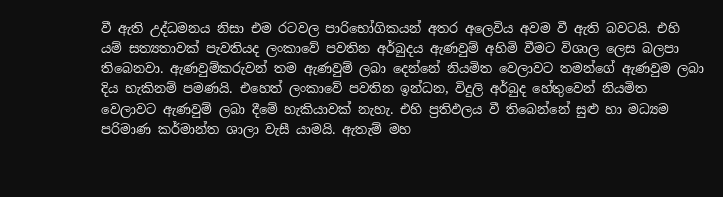වී ඇති උද්ධමනය නිසා එම රටවල පාරිභෝගිකයන් අතර අලෙවිය අවම වී ඇති බවටයි. එහි යම් සත්‍යතාවක් පැවතියද ලංකාවේ පවතින අර්බුදය ඇණවුම් අහිමි වීමට විශාල ලෙස බලපා තිබෙනවා. ඇණවුම්කරුවන් තම ඇණවුම් ලබා දෙන්නේ නියමිත වෙලාවට තමන්ගේ ඇණවුම ලබා දිය හැකිනම් පමණයි. එහෙත් ලංකාවේ පවතින ඉන්ධන, විදුලි අර්බුද හේතුවෙන් නියමිත වෙලාවට ඇණවුම් ලබා දීමේ හැකියාවක් නැහැ. එහි ප්‍රතිඵලය වී තිබෙන්නේ සුළු හා මධ්‍යම පරිමාණ කර්මාන්ත ශාලා වැසී යාමයි. ඇතැම් මහ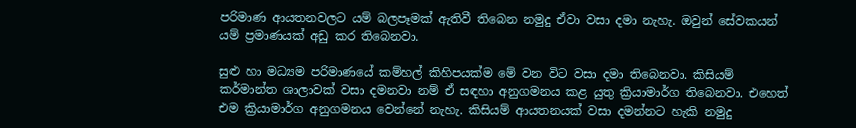පරිමාණ ආයතනවලට යම් බලපෑමක් ඇතිවී තිබෙන නමුදු ඒවා වසා දමා නැහැ. ඔවුන් සේවකයන් යම් ප්‍රමාණයක් අඩු කර තිබෙනවා.

සුළු හා මධ්‍යම පරිමාණයේ කම්හල් කිහිපයක්ම මේ වන විට වසා දමා තිබෙනවා. කිසියම් කර්මාන්ත ශාලාවක් වසා දමනවා නම් ඒ සඳහා අනුගමනය කළ යුතු ක්‍රියාමාර්ග තිබෙනවා. එහෙත් එම ක්‍රියාමාර්ග අනුගමනය වෙන්නේ නැහැ. කිසියම් ආයතනයක් වසා දමන්නට හැකි නමුදු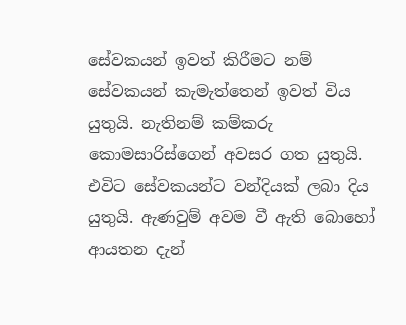සේවකයන් ඉවත් කිරීමට නම් සේවකයන් කැමැත්තෙන් ඉවත් විය යුතුයි. නැතිනම් කම්කරු කොමසාරිස්ගෙන් අවසර ගත යුතුයි. එවිට සේවකයන්ට වන්දියක් ලබා දිය යුතුයි. ඇණවුම් අවම වී ඇති බොහෝ ආයතන දැන්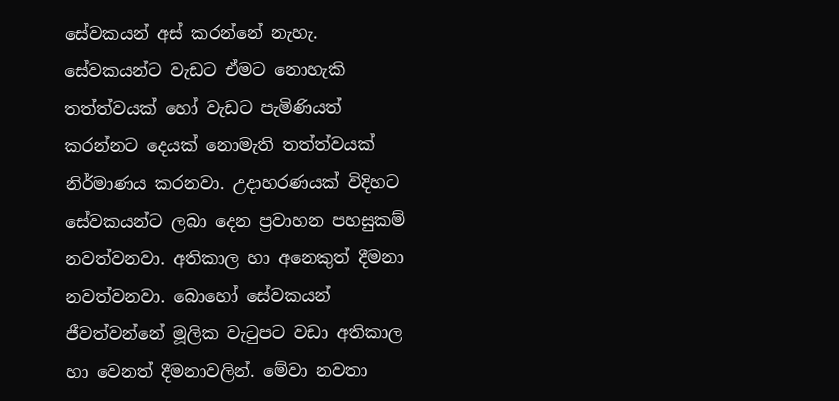සේවකයන් අස් කරන්නේ නැහැ. සේවකයන්ට වැඩට ඒමට නොහැකි තත්ත්වයක් හෝ වැඩට පැමිණියත් කරන්නට දෙයක් නොමැති තත්ත්වයක් නිර්මාණය කරනවා. උදාහරණයක් විදිහට සේවකයන්ට ලබා දෙන ප්‍රවාහන පහසුකම් නවත්වනවා. අතිකාල හා අනෙකුත් දීමනා නවත්වනවා. බොහෝ සේවකයන් ජීවත්වන්නේ මූලික වැටුපට වඩා අතිකාල හා වෙනත් දීමනාවලින්. මේවා නවතා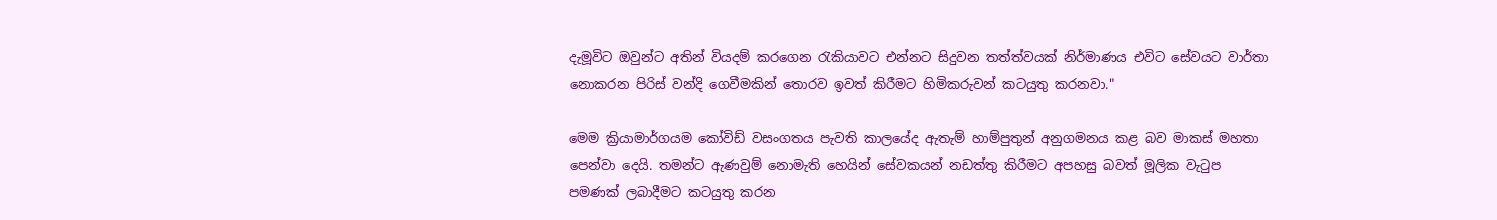දැමූවිට ඔවුන්ට අතින් වියදම් කරගෙන රැකියාවට එන්නට සිදුවන තත්ත්වයක් නිර්මාණය එවිට සේවයට වාර්තා නොකරන පිරිස් වන්දි ගෙවීමකින් තොරව ඉවත් කිරීමට හිමිකරුවන් කටයුතු කරනවා."

මෙම ක්‍රියාමාර්ගයම කෝවිඩ් වසංගතය පැවති කාලයේද ඇතැම් හාම්පුතුන් අනුගමනය කළ බව මාකස් මහතා පෙන්වා දෙයි. තමන්ට ඇණවුම් නොමැති හෙයින් සේවකයන් නඩත්තු කිරීමට අපහසු බවත් මූලික වැටුප පමණක් ලබාදීමට කටයුතු කරන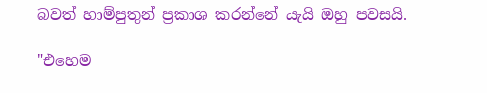බවත් හාම්පුතුන් ප්‍රකාශ කරන්නේ යැයි ඔහු පවසයි.

"එහෙම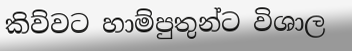කිව්වට හාම්පුතුන්ට විශාල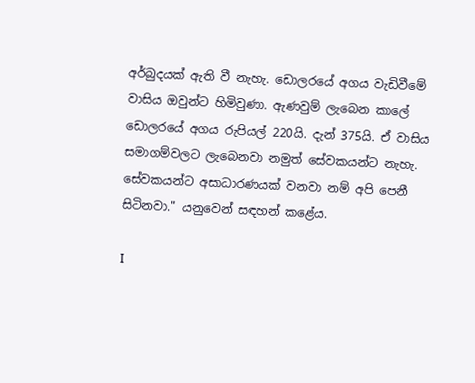අර්බුදයක් ඇති වී නැහැ. ඩොලරයේ අගය වැඩිවීමේ වාසිය ඔවුන්ට හිමිවුණා. ඇණවුම් ලැබෙන කාලේ ඩොලරයේ අගය රුපියල් 220යි. දැන් 375යි. ඒ වාසිය සමාගම්වලට ලැබෙනවා නමුත් සේවකයන්ට නැහැ. සේවකයන්ට අසාධාරණයක් වනවා නම් අපි පෙනී සිටිනවා." යනුවෙන් සඳහන් කළේය.

I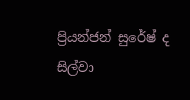ප්‍රියන්ජන් සුරේෂ් ද සිල්වා